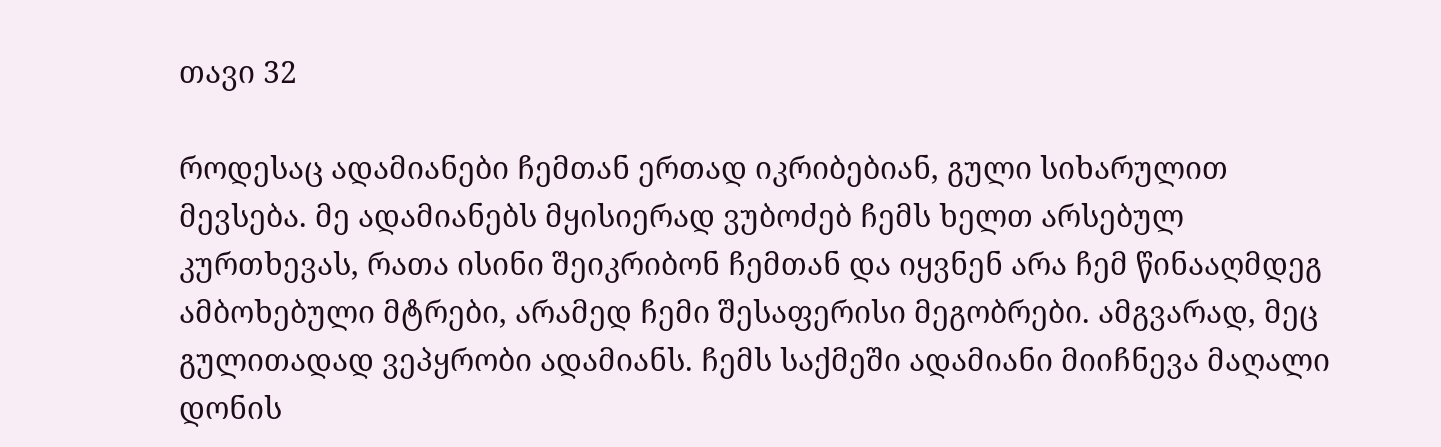თავი 32

როდესაც ადამიანები ჩემთან ერთად იკრიბებიან, გული სიხარულით მევსება. მე ადამიანებს მყისიერად ვუბოძებ ჩემს ხელთ არსებულ კურთხევას, რათა ისინი შეიკრიბონ ჩემთან და იყვნენ არა ჩემ წინააღმდეგ ამბოხებული მტრები, არამედ ჩემი შესაფერისი მეგობრები. ამგვარად, მეც გულითადად ვეპყრობი ადამიანს. ჩემს საქმეში ადამიანი მიიჩნევა მაღალი დონის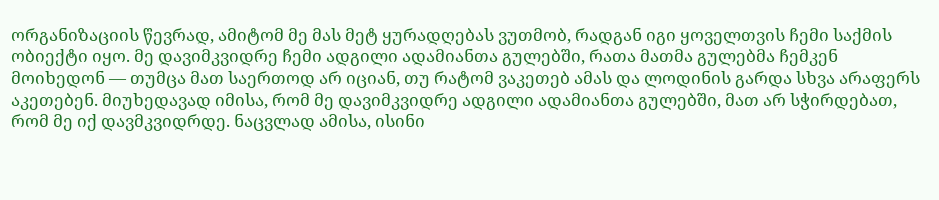ორგანიზაციის წევრად, ამიტომ მე მას მეტ ყურადღებას ვუთმობ, რადგან იგი ყოველთვის ჩემი საქმის ობიექტი იყო. მე დავიმკვიდრე ჩემი ადგილი ადამიანთა გულებში, რათა მათმა გულებმა ჩემკენ მოიხედონ — თუმცა მათ საერთოდ არ იციან, თუ რატომ ვაკეთებ ამას და ლოდინის გარდა სხვა არაფერს აკეთებენ. მიუხედავად იმისა, რომ მე დავიმკვიდრე ადგილი ადამიანთა გულებში, მათ არ სჭირდებათ, რომ მე იქ დავმკვიდრდე. ნაცვლად ამისა, ისინი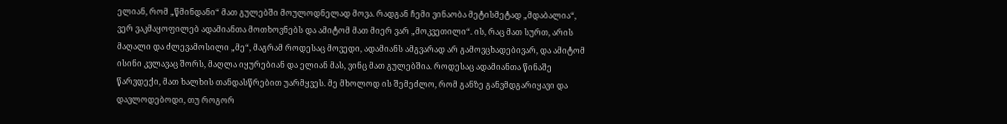ელიან, რომ „წმინდანი“ მათ გულებში მოულოდნელად მოვა. რადგან ჩემი ვინაობა მეტისმეტად „მდაბალია“, ვერ ვაკმაყოფილებ ადამიანთა მოთხოვნებს და ამიტომ მათ მიერ ვარ „მოკვეთილი“. ის, რაც მათ სურთ, არის მაღალი და ძლევამოსილი „მე“, მაგრამ როდესაც მოვედი, ადამიანს ამგვარად არ გამოვცხადებივარ, და ამიტომ ისინი კვლავაც შორს, მაღლა იყურებიან და ელიან მას, ვინც მათ გულებშია. როდესაც ადამიანთა წინაშე წარვდექი, მათ ხალხის თანდასწრებით უარმყვეს. მე მხოლოდ ის შემეძლო, რომ განზე განვმდგარიყავი და დავლოდებოდი, თუ როგორ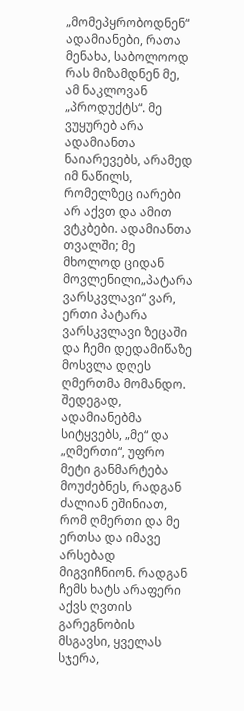„მომეპყრობოდნენ“ ადამიანები, რათა მენახა, საბოლოოდ რას მიზამდნენ მე, ამ ნაკლოვან „პროდუქტს“. მე ვუყურებ არა ადამიანთა ნაიარევებს, არამედ იმ ნაწილს, რომელზეც იარები არ აქვთ და ამით ვტკბები. ადამიანთა თვალში; მე მხოლოდ ციდან მოვლენილი„პატარა ვარსკვლავი“ ვარ, ერთი პატარა ვარსკვლავი ზეცაში და ჩემი დედამიწაზე მოსვლა დღეს ღმერთმა მომანდო. შედეგად, ადამიანებმა სიტყვებს, „მე“ და „ღმერთი“, უფრო მეტი განმარტება მოუძებნეს, რადგან ძალიან ეშინიათ, რომ ღმერთი და მე ერთსა და იმავე არსებად მიგვიჩნიონ. რადგან ჩემს ხატს არაფერი აქვს ღვთის გარეგნობის მსგავსი, ყველას სჯერა,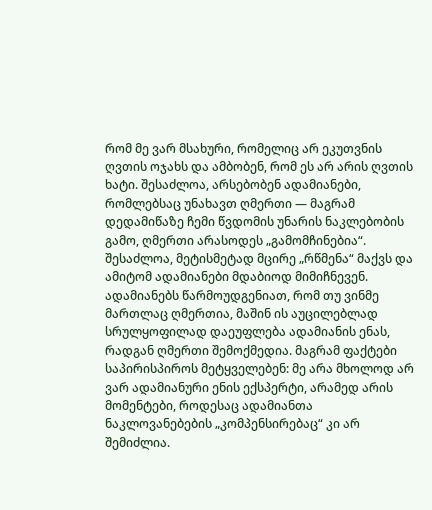რომ მე ვარ მსახური, რომელიც არ ეკუთვნის ღვთის ოჯახს და ამბობენ, რომ ეს არ არის ღვთის ხატი. შესაძლოა, არსებობენ ადამიანები, რომლებსაც უნახავთ ღმერთი — მაგრამ დედამიწაზე ჩემი წვდომის უნარის ნაკლებობის გამო, ღმერთი არასოდეს „გამომჩინებია“. შესაძლოა, მეტისმეტად მცირე „რწმენა“ მაქვს და ამიტომ ადამიანები მდაბიოდ მიმიჩნევენ. ადამიანებს წარმოუდგენიათ, რომ თუ ვინმე მართლაც ღმერთია, მაშინ ის აუცილებლად სრულყოფილად დაეუფლება ადამიანის ენას, რადგან ღმერთი შემოქმედია. მაგრამ ფაქტები საპირისპიროს მეტყველებენ: მე არა მხოლოდ არ ვარ ადამიანური ენის ექსპერტი, არამედ არის მომენტები, როდესაც ადამიანთა ნაკლოვანებების „კომპენსირებაც“ კი არ შემიძლია.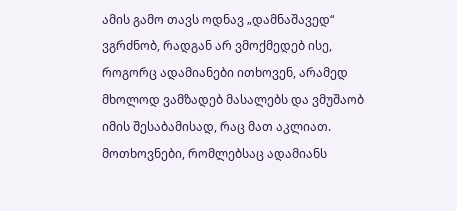ამის გამო თავს ოდნავ „დამნაშავედ“ ვგრძნობ, რადგან არ ვმოქმედებ ისე, როგორც ადამიანები ითხოვენ, არამედ მხოლოდ ვამზადებ მასალებს და ვმუშაობ იმის შესაბამისად, რაც მათ აკლიათ. მოთხოვნები, რომლებსაც ადამიანს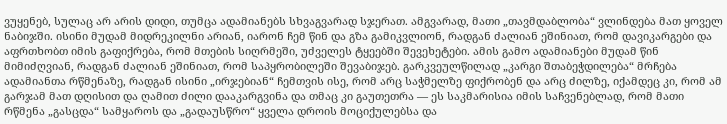ვუყენებ, სულაც არ არის დიდი, თუმცა ადამიანებს სხვაგვარად სჯერათ. ამგვარად, მათი „თავმდაბლობა“ ვლინდება მათ ყოველ ნაბიჯში. ისინი მუდამ მიდრეკილნი არიან, იარონ ჩემ წინ და გზა გამიკვლიონ, რადგან ძალიან ეშინიათ, რომ დავიკარგები და აფრთხობთ იმის გაფიქრება, რომ მთების სიღრმეში, უძველეს ტყეებში შევეხეტები. ამის გამო ადამიანები მუდამ წინ მიმიძღვიან, რადგან ძალიან ეშინიათ, რომ საპყრობილეში შევაბიჯებ. გარკვეულწილად „კარგი შთაბეჭდილება“ მრჩება ადამიანთა რწმენაზე, რადგან ისინი „ირჯებიან“ ჩემთვის ისე, რომ არც საჭმელზე ფიქრობენ და არც ძილზე, იქამდეც კი, რომ ამ გარჯამ მათ დღისით და ღამით ძილი დააკარგვინა და თმაც კი გაუთეთრა — ეს საკმარისია იმის საჩვენებლად, რომ მათი რწმენა „გასცდა“ სამყაროს და „გადაუსწრო“ ყველა დროის მოციქულებსა და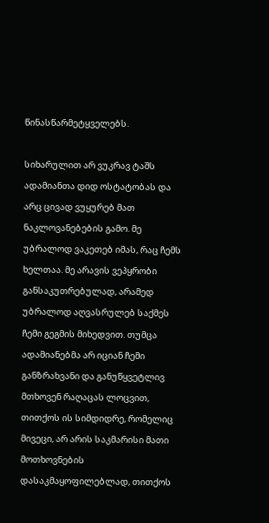წინასწარმეტყველებს.

სიხარულით არ ვუკრავ ტაშს ადამიანთა დიდ ოსტატობას და არც ცივად ვუყურებ მათ ნაკლოვანებების გამო. მე უბრალოდ ვაკეთებ იმას, რაც ჩემს ხელთაა. მე არავის ვეპყრობი განსაკუთრებულად, არამედ უბრალოდ აღვასრულებ საქმეს ჩემი გეგმის მიხედვით. თუმცა ადამიანებმა არ იციან ჩემი განზრახვანი და განუწყვეტლივ მთხოვენ რაღაცას ლოცვით, თითქოს ის სიმდიდრე, რომელიც მივეცი, არ არის საკმარისი მათი მოთხოვნების დასაკმაყოფილებლად, თითქოს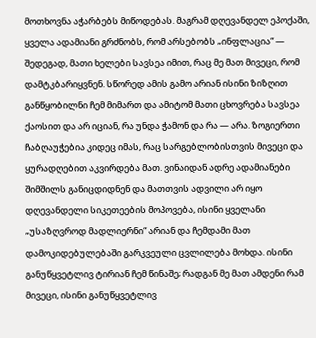მოთხოვნა აჭარბებს მიწოდებას. მაგრამ დღევანდელ ეპოქაში, ყველა ადამიანი გრძნობს, რომ არსებობს „ინფლაცია“ — შედეგად, მათი ხელები სავსეა იმით, რაც მე მათ მივეცი, რომ დამტკბარიყვნენ. სწორედ ამის გამო არიან ისინი ზიზღით განწყობილნი ჩემ მიმართ და ამიტომ მათი ცხოვრება სავსეა ქაოსით და არ იციან, რა უნდა ჭამონ და რა — არა. ზოგიერთი ჩაბღაუჭებია კიდეც იმას, რაც სარგებლობისთვის მივეცი და ყურადღებით აკვირდება მათ. ვინაიდან ადრე ადამიანები შიმშილს განიცდიდნენ და მათთვის ადვილი არ იყო დღევანდელი სიკეთეების მოპოვება, ისინი ყველანი „უსაზღვროდ მადლიერნი“ არიან და ჩემდამი მათ დამოკიდებულებაში გარკვეული ცვლილება მოხდა. ისინი განუწყვეტლივ ტირიან ჩემ წინაშე; რადგან მე მათ ამდენი რამ მივეცი, ისინი განუწყვეტლივ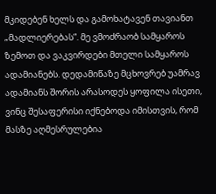მკიდებენ ხელს და გამოხატავენ თავიანთ „მადლიერებას“. მე ვმოძრაობ სამყაროს ზემოთ და ვაკვირდები მთელი სამყაროს ადამიანებს. დედამიწაზე მცხოვრებ უამრავ ადამიანს შორის არასოდეს ყოფილა ისეთი, ვინც შესაფერისი იქნებოდა იმისთვის, რომ მასზე აღმესრულებია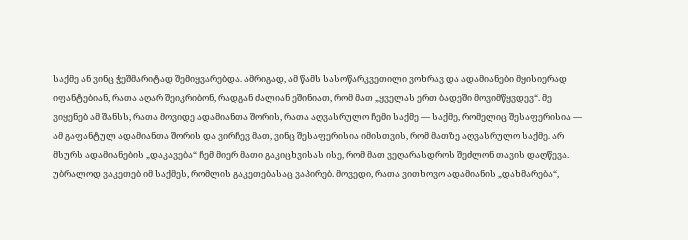საქმე ან ვინც ჭეშმარიტად შემიყვარებდა. ამრიგად, ამ წამს სასოწარკვეთილი ვოხრავ და ადამიანები მყისიერად იფანტებიან, რათა აღარ შეიკრიბონ, რადგან ძალიან ეშინიათ, რომ მათ „ყველას ერთ ბადეში მოვიმწყვდევ“. მე ვიყენებ ამ შანსს, რათა მოვიდე ადამიანთა შორის, რათა აღვასრულო ჩემი საქმე — საქმე, რომელიც შესაფერისია — ამ გაფანტულ ადამიანთა შორის და ვირჩევ მათ, ვინც შესაფერისია იმისთვის, რომ მათზე აღვასრულო საქმე. არ მსურს ადამიანების „დაკავება“ ჩემ მიერ მათი გაკიცხვისას ისე, რომ მათ ვეღარასდროს შეძლონ თავის დაღწევა. უბრალოდ ვაკეთებ იმ საქმეს, რომლის გაკეთებასაც ვაპირებ. მოვედი, რათა ვითხოვო ადამიანის „დახმარება“,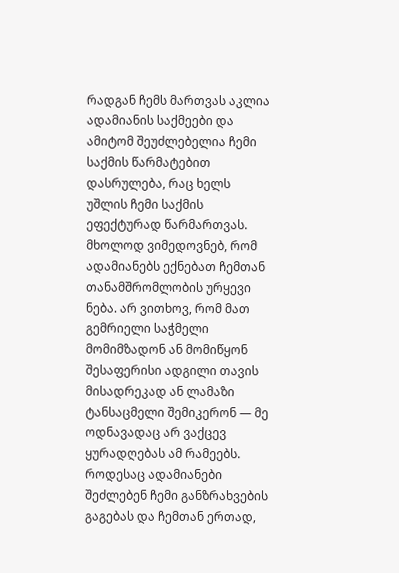რადგან ჩემს მართვას აკლია ადამიანის საქმეები და ამიტომ შეუძლებელია ჩემი საქმის წარმატებით დასრულება, რაც ხელს უშლის ჩემი საქმის ეფექტურად წარმართვას. მხოლოდ ვიმედოვნებ, რომ ადამიანებს ექნებათ ჩემთან თანამშრომლობის ურყევი ნება. არ ვითხოვ, რომ მათ გემრიელი საჭმელი მომიმზადონ ან მომიწყონ შესაფერისი ადგილი თავის მისადრეკად ან ლამაზი ტანსაცმელი შემიკერონ — მე ოდნავადაც არ ვაქცევ ყურადღებას ამ რამეებს. როდესაც ადამიანები შეძლებენ ჩემი განზრახვების გაგებას და ჩემთან ერთად,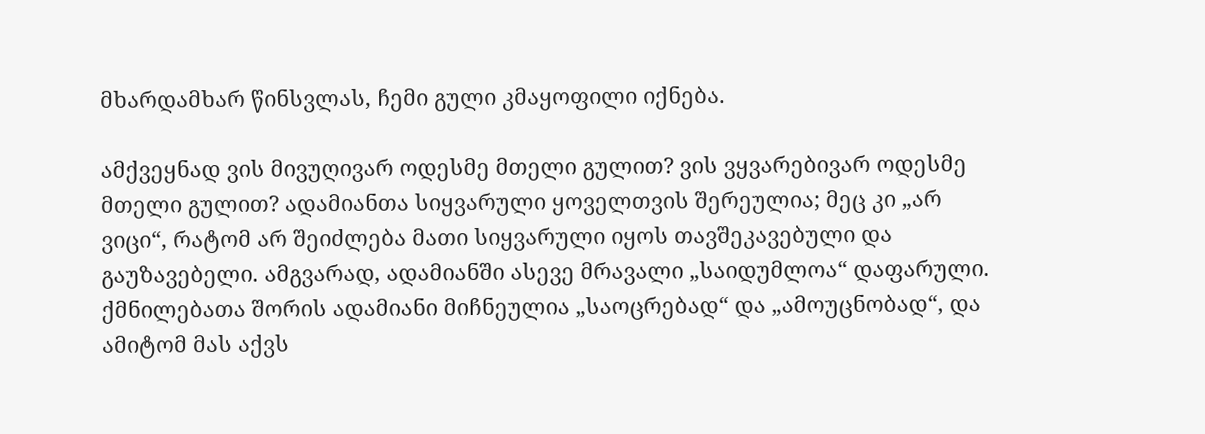მხარდამხარ წინსვლას, ჩემი გული კმაყოფილი იქნება.

ამქვეყნად ვის მივუღივარ ოდესმე მთელი გულით? ვის ვყვარებივარ ოდესმე მთელი გულით? ადამიანთა სიყვარული ყოველთვის შერეულია; მეც კი „არ ვიცი“, რატომ არ შეიძლება მათი სიყვარული იყოს თავშეკავებული და გაუზავებელი. ამგვარად, ადამიანში ასევე მრავალი „საიდუმლოა“ დაფარული. ქმნილებათა შორის ადამიანი მიჩნეულია „საოცრებად“ და „ამოუცნობად“, და ამიტომ მას აქვს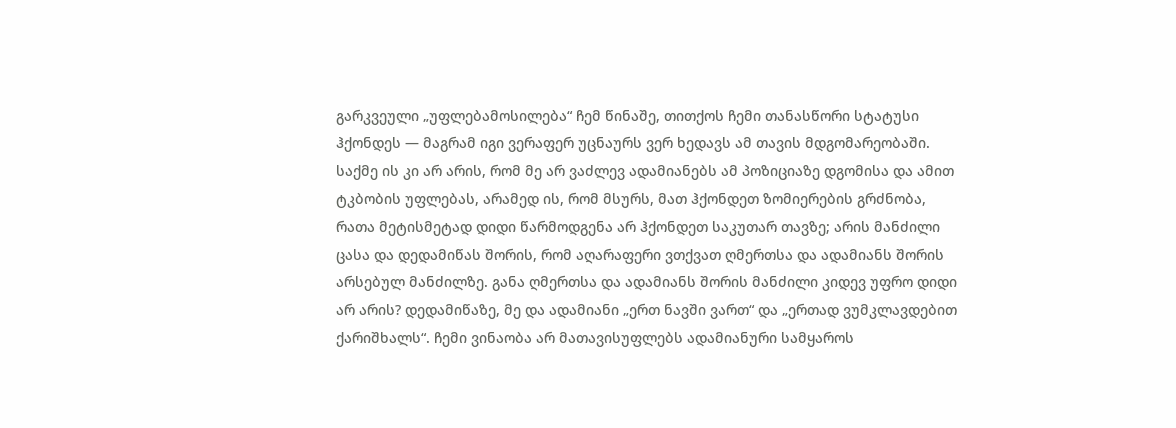გარკვეული „უფლებამოსილება“ ჩემ წინაშე, თითქოს ჩემი თანასწორი სტატუსი ჰქონდეს — მაგრამ იგი ვერაფერ უცნაურს ვერ ხედავს ამ თავის მდგომარეობაში. საქმე ის კი არ არის, რომ მე არ ვაძლევ ადამიანებს ამ პოზიციაზე დგომისა და ამით ტკბობის უფლებას, არამედ ის, რომ მსურს, მათ ჰქონდეთ ზომიერების გრძნობა, რათა მეტისმეტად დიდი წარმოდგენა არ ჰქონდეთ საკუთარ თავზე; არის მანძილი ცასა და დედამიწას შორის, რომ აღარაფერი ვთქვათ ღმერთსა და ადამიანს შორის არსებულ მანძილზე. განა ღმერთსა და ადამიანს შორის მანძილი კიდევ უფრო დიდი არ არის? დედამიწაზე, მე და ადამიანი „ერთ ნავში ვართ“ და „ერთად ვუმკლავდებით ქარიშხალს“. ჩემი ვინაობა არ მათავისუფლებს ადამიანური სამყაროს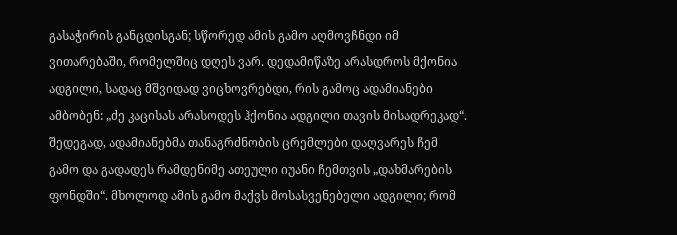გასაჭირის განცდისგან; სწორედ ამის გამო აღმოვჩნდი იმ ვითარებაში, რომელშიც დღეს ვარ. დედამიწაზე არასდროს მქონია ადგილი, სადაც მშვიდად ვიცხოვრებდი, რის გამოც ადამიანები ამბობენ: „ძე კაცისას არასოდეს ჰქონია ადგილი თავის მისადრეკად“. შედეგად, ადამიანებმა თანაგრძნობის ცრემლები დაღვარეს ჩემ გამო და გადადეს რამდენიმე ათეული იუანი ჩემთვის „დახმარების ფონდში“. მხოლოდ ამის გამო მაქვს მოსასვენებელი ადგილი; რომ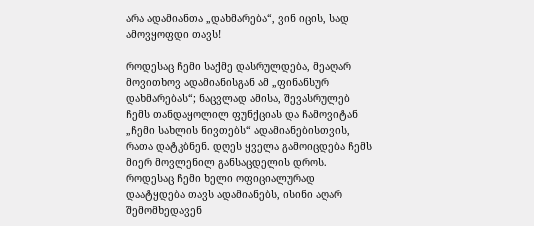არა ადამიანთა „დახმარება“, ვინ იცის, სად ამოვყოფდი თავს!

როდესაც ჩემი საქმე დასრულდება, მეაღარ მოვითხოვ ადამიანისგან ამ „ფინანსურ დახმარებას“; ნაცვლად ამისა, შევასრულებ ჩემს თანდაყოლილ ფუნქციას და ჩამოვიტან „ჩემი სახლის ნივთებს“ ადამიანებისთვის, რათა დატკბნენ. დღეს ყველა გამოიცდება ჩემს მიერ მოვლენილ განსაცდელის დროს. როდესაც ჩემი ხელი ოფიციალურად დაატყდება თავს ადამიანებს, ისინი აღარ შემომხედავენ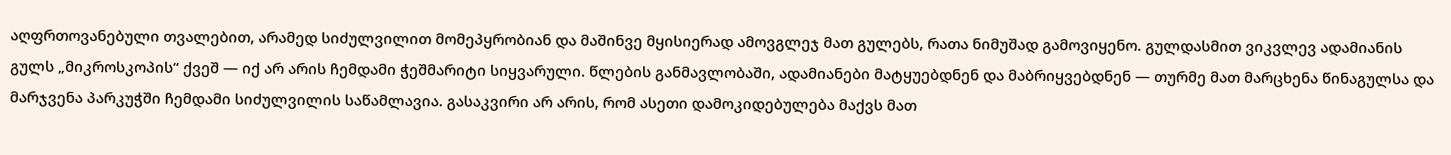აღფრთოვანებული თვალებით, არამედ სიძულვილით მომეპყრობიან და მაშინვე მყისიერად ამოვგლეჯ მათ გულებს, რათა ნიმუშად გამოვიყენო. გულდასმით ვიკვლევ ადამიანის გულს „მიკროსკოპის“ ქვეშ — იქ არ არის ჩემდამი ჭეშმარიტი სიყვარული. წლების განმავლობაში, ადამიანები მატყუებდნენ და მაბრიყვებდნენ — თურმე მათ მარცხენა წინაგულსა და მარჯვენა პარკუჭში ჩემდამი სიძულვილის საწამლავია. გასაკვირი არ არის, რომ ასეთი დამოკიდებულება მაქვს მათ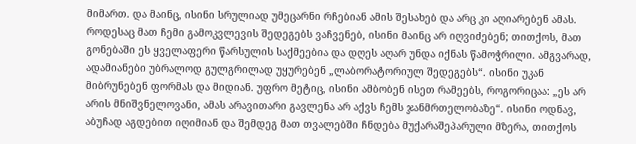მიმართ. და მაინც, ისინი სრულიად უმეცარნი რჩებიან ამის შესახებ და არც კი აღიარებენ ამას. როდესაც მათ ჩემი გამოკვლევის შედეგებს ვაჩვენებ, ისინი მაინც არ იღვიძებენ; თითქოს, მათ გონებაში ეს ყველაფერი წარსულის საქმეებია და დღეს აღარ უნდა იქნას წამოჭრილი. ამგვარად, ადამიანები უბრალოდ გულგრილად უყურებენ „ლაბორატორიულ შედეგებს“. ისინი უკან მიბრუნებენ ფორმას და მიდიან. უფრო მეტიც, ისინი ამბობენ ისეთ რამეებს, როგორიცაა: „ეს არ არის მნიშვნელოვანი, ამას არავითარი გავლენა არ აქვს ჩემს ჯანმრთელობაზე“. ისინი ოდნავ, აბუჩად აგდებით იღიმიან და შემდეგ მათ თვალებში ჩნდება მუქარაშეპარული მზერა, თითქოს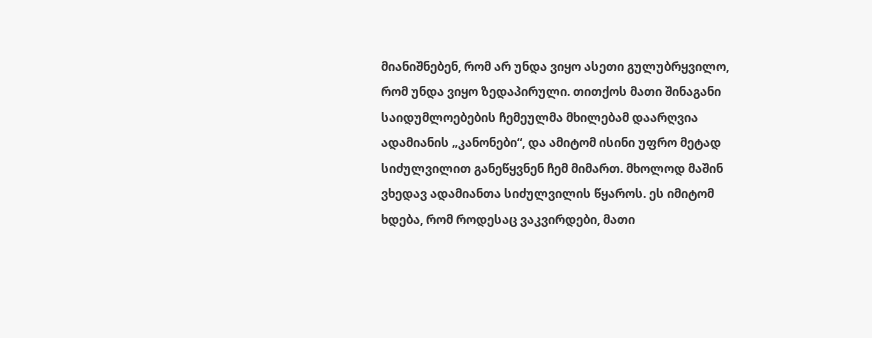მიანიშნებენ, რომ არ უნდა ვიყო ასეთი გულუბრყვილო, რომ უნდა ვიყო ზედაპირული. თითქოს მათი შინაგანი საიდუმლოებების ჩემეულმა მხილებამ დაარღვია ადამიანის „კანონები“, და ამიტომ ისინი უფრო მეტად სიძულვილით განეწყვნენ ჩემ მიმართ. მხოლოდ მაშინ ვხედავ ადამიანთა სიძულვილის წყაროს. ეს იმიტომ ხდება, რომ როდესაც ვაკვირდები, მათი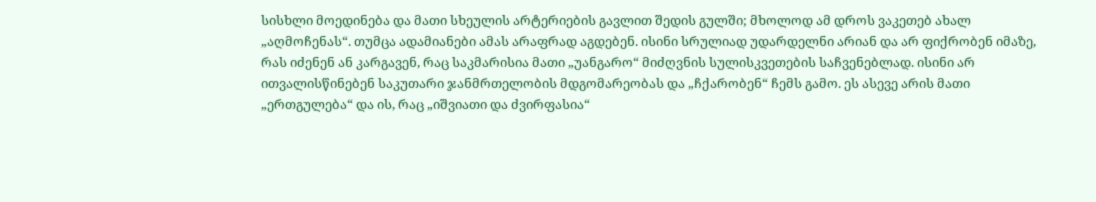სისხლი მოედინება და მათი სხეულის არტერიების გავლით შედის გულში; მხოლოდ ამ დროს ვაკეთებ ახალ „აღმოჩენას“. თუმცა ადამიანები ამას არაფრად აგდებენ. ისინი სრულიად უდარდელნი არიან და არ ფიქრობენ იმაზე, რას იძენენ ან კარგავენ, რაც საკმარისია მათი „უანგარო“ მიძღვნის სულისკვეთების საჩვენებლად. ისინი არ ითვალისწინებენ საკუთარი ჯანმრთელობის მდგომარეობას და „ჩქარობენ“ ჩემს გამო. ეს ასევე არის მათი „ერთგულება“ და ის, რაც „იშვიათი და ძვირფასია“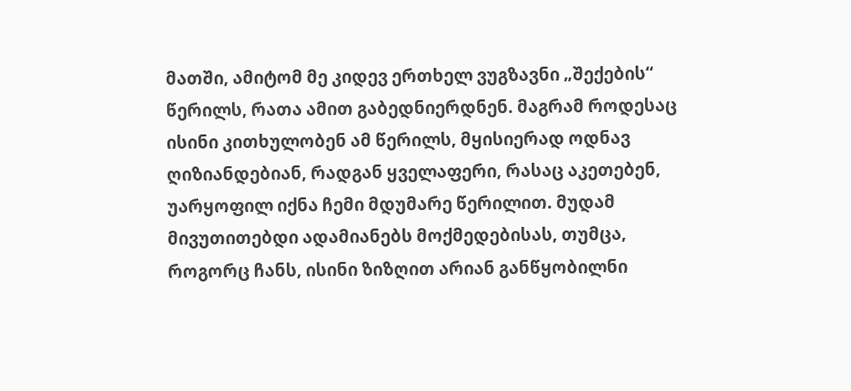მათში, ამიტომ მე კიდევ ერთხელ ვუგზავნი „შექების“ წერილს, რათა ამით გაბედნიერდნენ. მაგრამ როდესაც ისინი კითხულობენ ამ წერილს, მყისიერად ოდნავ ღიზიანდებიან, რადგან ყველაფერი, რასაც აკეთებენ, უარყოფილ იქნა ჩემი მდუმარე წერილით. მუდამ მივუთითებდი ადამიანებს მოქმედებისას, თუმცა, როგორც ჩანს, ისინი ზიზღით არიან განწყობილნი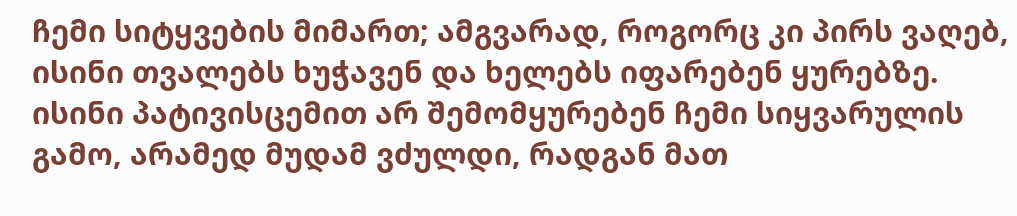ჩემი სიტყვების მიმართ; ამგვარად, როგორც კი პირს ვაღებ, ისინი თვალებს ხუჭავენ და ხელებს იფარებენ ყურებზე. ისინი პატივისცემით არ შემომყურებენ ჩემი სიყვარულის გამო, არამედ მუდამ ვძულდი, რადგან მათ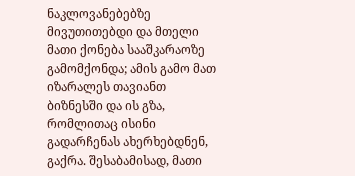ნაკლოვანებებზე მივუთითებდი და მთელი მათი ქონება სააშკარაოზე გამომქონდა; ამის გამო მათ იზარალეს თავიანთ ბიზნესში და ის გზა, რომლითაც ისინი გადარჩენას ახერხებდნენ, გაქრა. შესაბამისად, მათი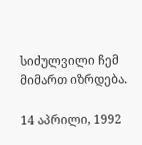სიძულვილი ჩემ მიმართ იზრდება.

14 აპრილი, 1992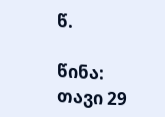წ.

წინა:  თავი 29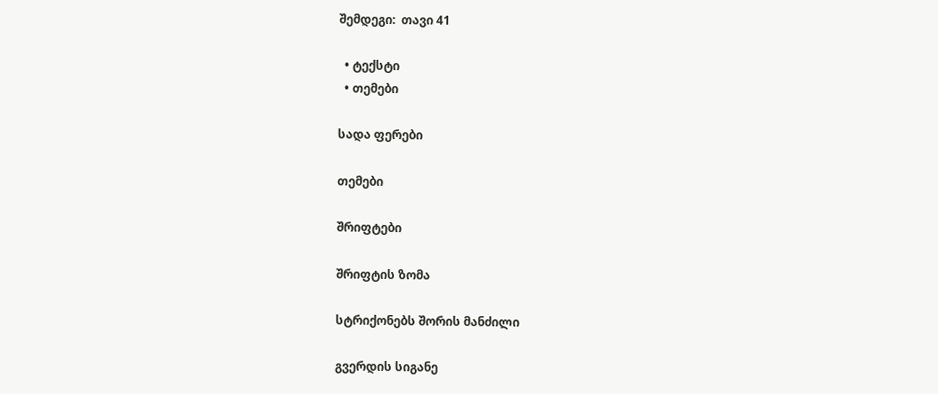შემდეგი:  თავი 41

  • ტექსტი
  • თემები

სადა ფერები

თემები

შრიფტები

შრიფტის ზომა

სტრიქონებს შორის მანძილი

გვერდის სიგანე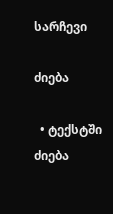სარჩევი

ძიება

  • ტექსტში ძიება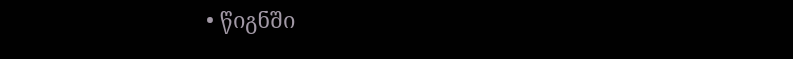• წიგნში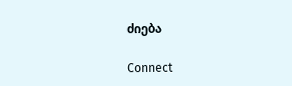ძიება

Connect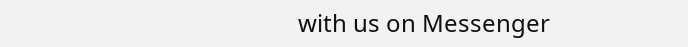with us on Messenger